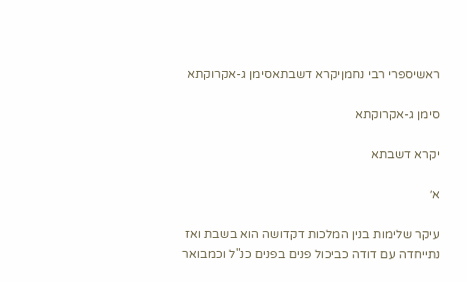ראשיספרי רבי נחמןיקרא דשבתאסימן ג-אקרוקתא

סימן ג-אקרוקתא

יקרא דשבתא

א׳

עיקר שלימות בנין המלכות דקדושה הוא בשבת ואז נתייחדה עם דודה כביכול פנים בפנים כנ"ל וכמבואר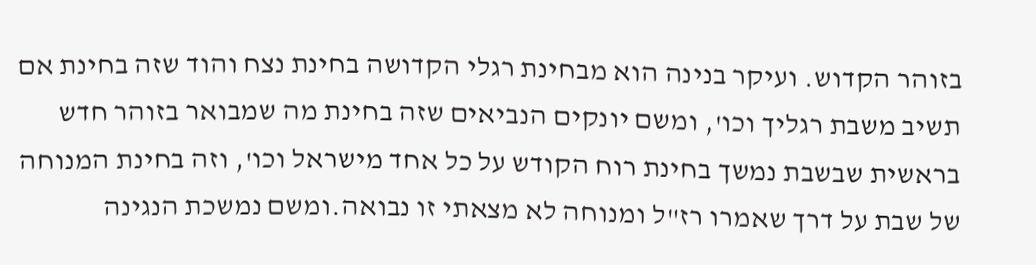בזוהר הקדוש. ועיקר בנינה הוא מבחינת רגלי הקדושה בחינת נצח והוד שזה בחינת אם תשיב משבת רגליך וכו', ומשם יונקים הנביאים שזה בחינת מה שמבואר בזוהר חדש בראשית שבשבת נמשך בחינת רוח הקודש על כל אחד מישראל וכו', וזה בחינת המנוחה של שבת על דרך שאמרו רז"ל ומנוחה לא מצאתי זו נבואה.ומשם נמשכת הנגינה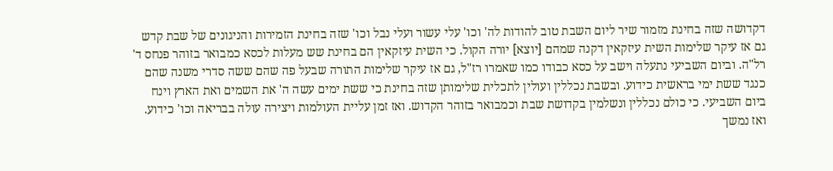דקדושה שזה בחינת מזמור שיר ליום השבת טוב להודות לה' וכו' עלי עשור ועלי נבל וכו' שזה בחינת הזמירות והניגונים של שבת קדש גם אז עיקר שלימות השית עיזקאין דקנה שמהם [יוצא] יורה הקול. כי השית עיזקאין הם בחינת שש מעלות לכסא כמבואר בזוהר פנחס ד' רל"ה. וביום השביעי נתעלה וישב על כסא כבודו כמו שאמרו רז"ל, גם אז עיקר שלימות התורה שבעל פה שהם ששה סדרי משנה שהם כנגד ששת ימי בראשית כידוע. ובשבת נכללין ועולין לתכלית שלימותן שזה בחינת כי ששת ימים עשה ה' את השמים ואת הארץ וינח ביום השביעי. כי כולם נכללין ונשלמין בקדושת שבת וכמבואר בזוהר הקדוש. ואז זמן עליית העולמות ויצירה עולה בבריאה וכו' כידוע. ואז נמשך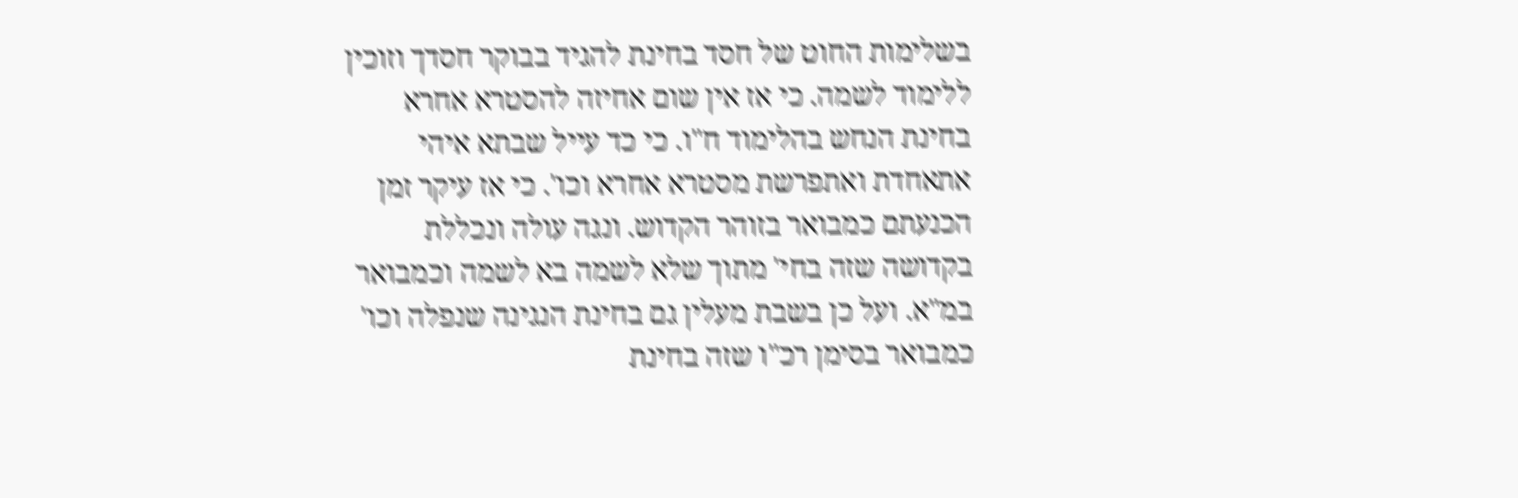בשלימות החוט של חסד בחינת להגיד בבוקר חסדך וזוכין ללימוד לשמה. כי אז אין שום אחיזה להסטרא אחרא בחינת הנחש בהלימוד ח"ו. כי כד עייל שבתא איהי אתאחדת ואתפרשת מסטרא אחרא וכו'. כי אז עיקר זמן הכנעתם כמבואר בזוהר הקדוש. ונגה עולה ונכללת בקדושה שזה בחי' מתוך שלא לשמה בא לשמה וכמבואר במ"א. ועל כן בשבת מעלין גם בחינת הנגינה שנפלה וכו' כמבואר בסימן רכ"ו שזה בחינת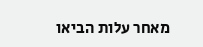מאחר עלות הביאו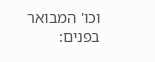וכו' המבואר בפנים: